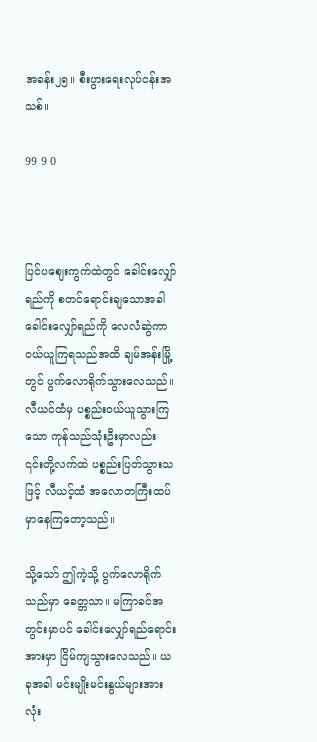အခန်း၂၅။ စီးပွားရေးလုပ်ငန်းအသစ်။

99 9 0



ပြင်‌ပဈေးကွက်ထဲတွင် ခေါင်းလျှော်ရည်ကို စတင်ရောင်းချသောအခါ ခေါင်းလျှော်ရည်ကို လေလံဆွဲကာ ဝယ်ယူကြရသည်အထိ ချမ်အန်းမြို့တွင် ပွက်လောရိုက်သွားလေသည်။ လီယင်ထံမှ ပစ္စည်းဝယ်ယူသွားကြသော ကုန်သည်သုံးဦးမှာလည်း ၎င်းတို့လက်ထဲ ပစ္စည်းပြတ်သွားသဖြင့် လီယင့်ထံ အလောတကြီးထပ်မှာနေကြတော့သည်။

သို့သော် ဤကဲ့သို့ ပွက်လောရိုက်သည်မှာ ခေတ္တသာ။ မကြာခင်အတွင်းမှာပင် ခေါင်းလျှော်ရည်ရောင်းအားမှာ ငြိမ်ကျသွားလေသည်။ ယခုအခါ မင်းမျိုးမင်းနွယ်များအားလုံး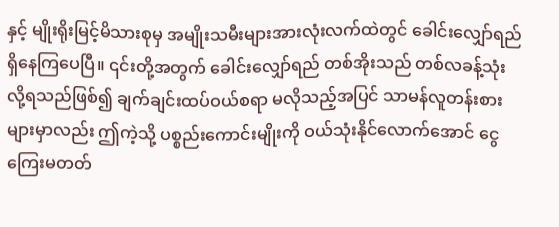နှင့် မျိုးရိုးမြင့်မိသားစုမှ အမျိုးသမီးများအားလုံးလက်ထဲတွင် ခေါင်းလျှော်ရည်ရှိနေကြပေပြီ။ ၎င်းတို့အတွက် ခေါင်းလျှော်ရည် တစ်အိုးသည် တစ်လခန့်သုံးလို့ရသည်ဖြစ်၍ ချက်ချင်းထပ်ဝယ်စရာ မလိုသည့်အပြင် သာမန်လူတန်းစားများမှာလည်း ဤကဲ့သို့ ပစ္စည်းကောင်းမျိုးကို ဝယ်သုံးနိုင်လောက်အောင် ငွေကြေးမတတ်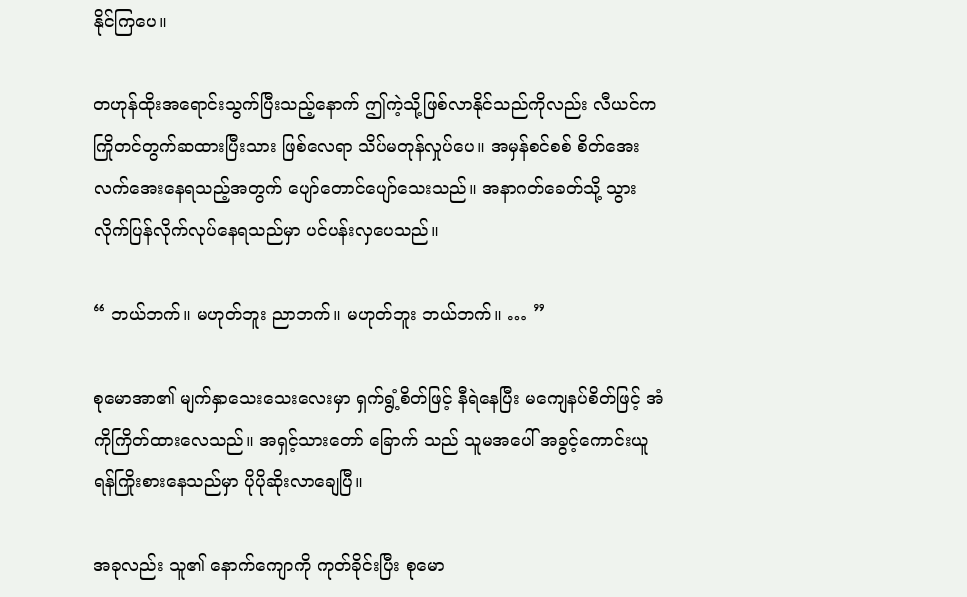နိုင်ကြပေ။

တဟုန်ထိုးအရောင်းသွက်ပြီးသည့်နောက် ဤကဲ့သို့ဖြစ်လာနိုင်သည်ကိုလည်း လီယင်က ကြိုတင်တွက်ဆထားပြီးသား ဖြစ်လေရာ သိပ်မတုန်လှုပ်ပေ။ ‌အမှန်စင်စစ် စိတ်အေးလက်အေးနေရသည့်အတွက် ပျော်တောင်ပျော်သေးသည်။ အနာဂတ်ခေတ်သို့ သွားလိုက်ပြန်လိုက်လုပ်နေရသည်မှာ ပင်ပန်းလှပေသည်။

“ ဘယ်ဘက်။ မဟုတ်ဘူး ညာဘက်။ မဟုတ်ဘူး ဘယ်ဘက်။ … ”

စုမောအာ၏ မျက်နှာသေးသေးလေးမှာ ရှက်ရွံ့စိတ်ဖြင့် နီရဲနေပြီး မကျေနပ်စိတ်ဖြင့် အံကိုကြိတ်ထားလေသည်။ အရှင့်သားတော် ခြောက် သည် သူမအပေါ် အခွင့်ကောင်းယူရန်ကြိုးစားနေသည်မှာ ပိုပိုဆိုးလာ‌ချေပြီ။

အခုလည်း သူ၏ နောက်ကျောကို ကုတ်ခိုင်းပြီး စုမော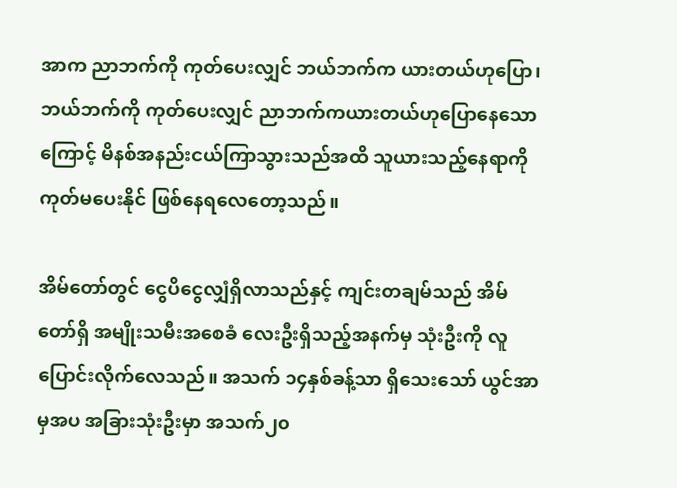အာက ညာဘက်ကို ကုတ်ပေးလျှင် ဘယ်ဘက်က ယားတယ်ဟုပြော၊ ဘယ်ဘက်ကို ကုတ်ပေးလျှင် ညာဘက်ကယားတယ်ဟုပြောနေသောကြောင့် မိနစ်အနည်းငယ်ကြာသွားသည်အထိ သူယားသည့်နေရာကို ကုတ်မပေးနိုင် ဖြစ်နေရလေတော့သည်။

အိမ်တော်တွင် ငွေပိငွေလျှံရှိလာသည်နှင့် ကျင်းတချမ်သည် အိမ်တော်ရှိ အမျိုးသမီးအစေခံ လေးဦးရှိသည့်အနက်မှ သုံးဦးကို လူပြောင်းလိုက်လေသည်။ အသက် ၁၄နှစ်ခန့်သာ ရှိသေးသော် ယွင်အာမှအပ အခြားသုံးဦးမှာ အသက်၂၀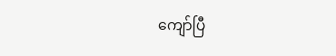ကျော်ပြီ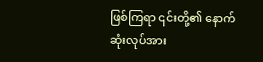ဖြစ်ကြရာ ၎င်းတို့၏ နောက်ဆုံးလုပ်အား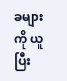ခများကို ယူပြီး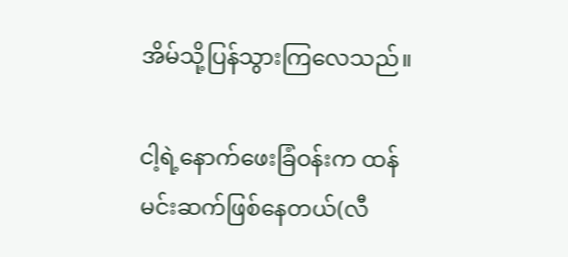အိမ်သို့ပြန်သွားကြလေသည်။

ငါ့ရဲ့နောက်ဖေးခြံဝန်းက ထန်မင်းဆက်ဖြစ်နေတယ်(လီ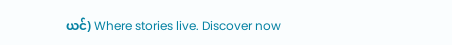ယင်) Where stories live. Discover now